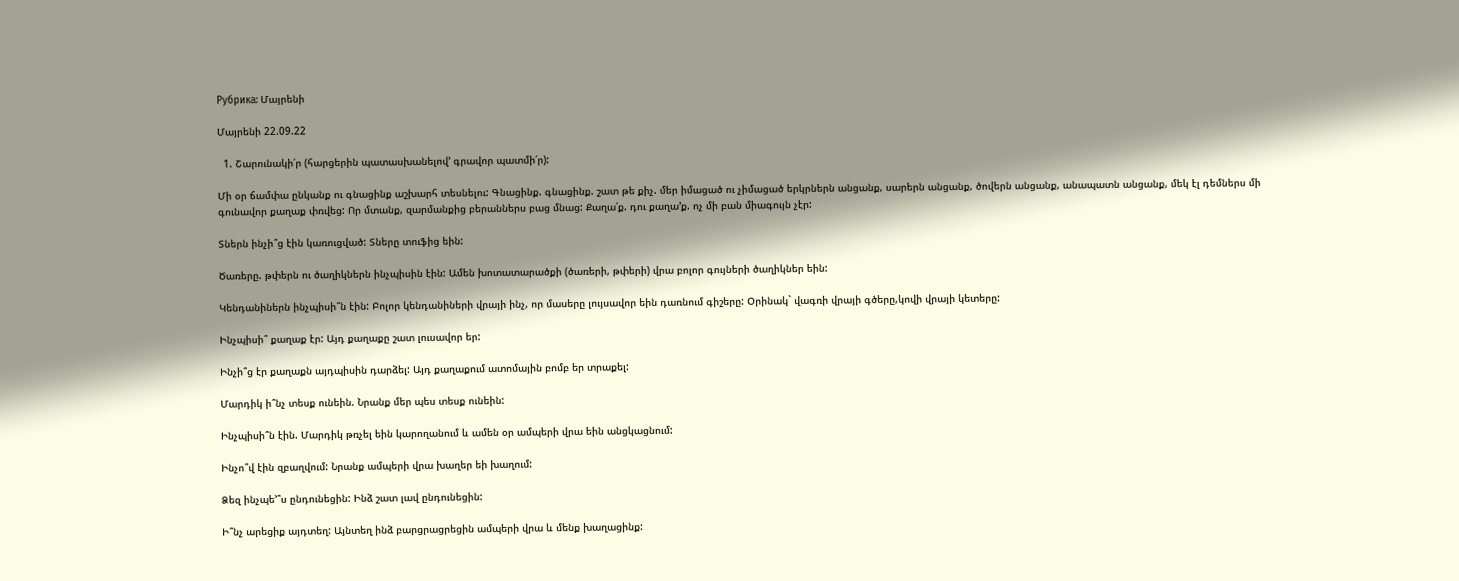Рубрика: Մայրենի

Մայրենի 22.09.22

  1. Շարունակի՛ր (հարցերին պատասխանելով’ գրավոր պատմի՛ր):

Մի օր ճամփա ընկանք ու գնացինք աշխարհ տեսնելու: Գնացինք. գնացինք. շատ թե քիչ. մեր իմացած ու չիմացած երկրներն անցանք, սարերն անցանք, ծովերն անցանք, անապատն անցանք, մեկ էլ դեմներս մի գունավոր քաղաք փռվեց: Որ մտանք, զարմանքից բերաններս բաց մնաց: Քաղա՛ք. դու քաղա’ք. ոչ մի բան միագույն չէր:

Տներն ինչի՞ց էին կառուցված: Տները տուֆից եին:

Ծառերը. թփերն ու ծաղիկներն ինչպիսին էին: Ամեն խոտատարածքի (ծառերի, թփերի) վրա բոլոր գույների ծաղիկներ եին:

Կենդանիներն ինչպիսի՞ն էին: Բոլոր կենդանիների վրայի ինչ, որ մասերը լույսավոր եին դառնում գիշերը: Օրինակ` վագռի վրայի գծերը,կովի վրայի կետերը:

Ինչպիսի՞ քաղաք էր: Այդ քաղաքը շատ լուսավոր եր:

Ինչի՞ց էր քաղաքն այդպիսին դարձել: Այդ քաղաքում ատոմային բոմբ եր տրաքել:

Մարդիկ ի՞նչ տեսք ունեին. Նրանք մեր պես տեսք ունեին:

Ինչպիսի՞ն էին. Մարդիկ թռչել եին կարողանում և ամեն օր ամպերի վրա եին անցկացնում:

Ինչո՞վ էին զբաղվում: Նրանք ամպերի վրա խաղեր եի խաղում:

Ձեզ ինչպե՚՞ս ընդունեցին: Ինձ շատ լավ ընդունեցին:

Ի՞նչ արեցիք այդտեղ: Այնտեղ ինձ բարցրացրեցին ամպերի վրա և մենք խաղացինք: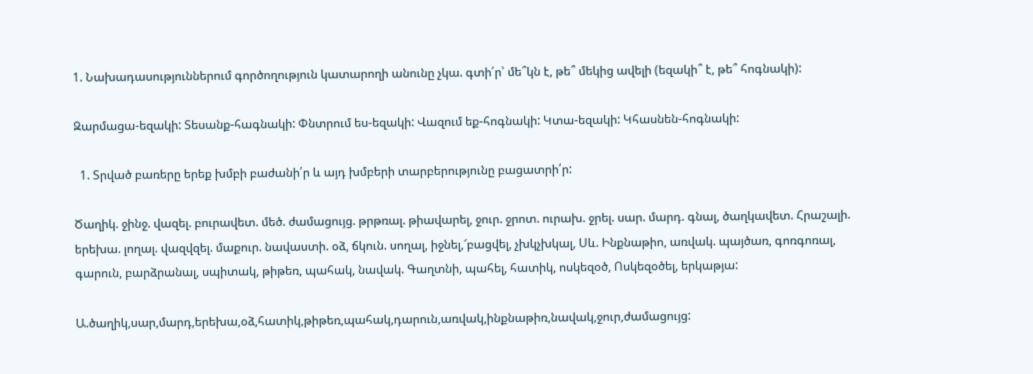1. Նախադասություններում գործողություն կատարողի անունը չկա. գտի՛ր՝ մե՞կն է, թե՞ մեկից ավելի (եզակի՞ է, թե՞ հոգնակի):

Զարմացա-եզակի: Տեսանք-հագնակի: Փնտրում ես-եզակի: Վազում եք-հոգնակի: Կտա-եզակի: Կհասնեն-հոգնակի:

  1. Տրված բառերը երեք խմբի բաժանի՛ր և այդ խմբերի տարբերությունը բացատրի՛ր:

Ծաղիկ. ջինջ. վազել. բուրավետ. մեծ. ժամացույց. թրթռալ. թիավարել, ջուր. ջրոտ. ուրախ. ջրել. սար. մարդ. գնալ, ծաղկավետ. Հրաշալի. երեխա. լողալ. վազվզել. մաքուր. նավաստի. օձ, ճկուն. սողալ, իջնել,՜բացվել, չխկչխկալ, Սև. Ինքնաթիո, առվակ. պայծառ, գոռգոռալ, գարուն, բարձրանալ, սպիտակ, թիթեռ, պահակ, նավակ. Գաղտնի, պահել, հատիկ, ոսկեզօծ, Ոսկեզօծել, երկաթյա:

Ա.ծաղիկ,սար,մարդ,երեխա,օձ,հատիկ,թիթեռ,պահակ,դարուն,առվակ,ինքնաթիռ,նավակ,ջուր,ժամացույց: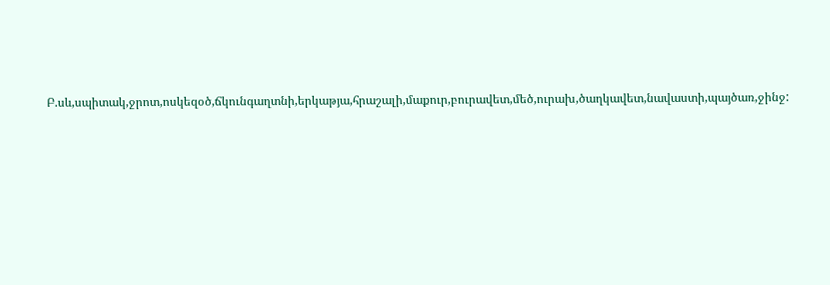Բ.սև,սպիտակ,ջրոտ,ոսկեզօծ,ճկունգաղտնի,երկաթյա,հրաշալի,մաքուր,բուրավետ,մեծ,ուրախ,ծաղկավետ,նավաստի,պայծառ,ջինջ: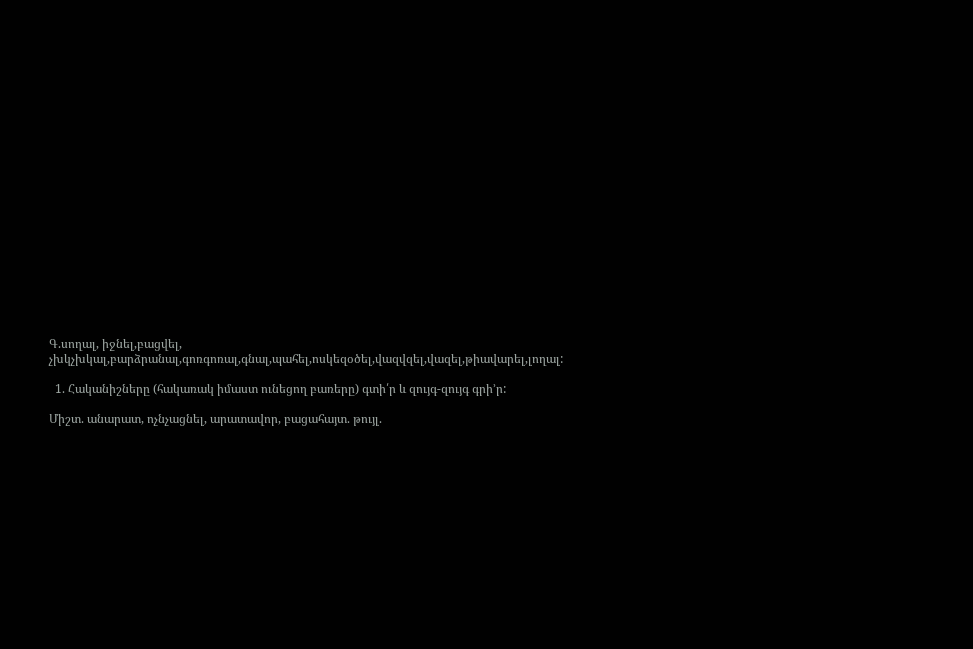Գ.սողալ, իջնել,բացվել, չխկչխկալ,բարձրանալ,գոռգոռալ,գնալ,պահել,ոսկեզօծել,վազվզել,վազել,թիավարել,լողալ:

  1. Հականիշները (հակառակ իմաստ ունեցող բառերը) գտի՛ր և զույգ-զույգ գրի’ր:

Միշտ. անարատ, ոչնչացնել, արատավոր, բացահայտ. թույլ.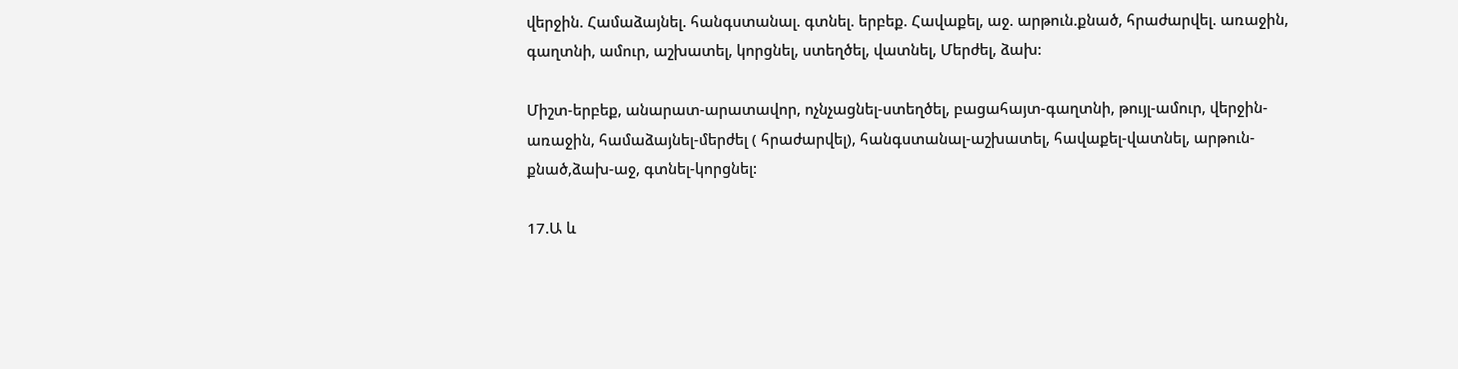վերջին. Համաձայնել. հանգստանալ. գտնել. երբեք. Հավաքել, աջ. արթուն.քնած, հրաժարվել. առաջին, գաղտնի, ամուր, աշխատել, կորցնել, ստեղծել, վատնել, Մերժել, ձախ:

Միշտ-երբեք, անարատ-արատավոր, ոչնչացնել-ստեղծել, բացահայտ-գաղտնի, թույլ-ամուր, վերջին-առաջին, համաձայնել-մերժել ( հրաժարվել), հանգստանալ-աշխատել, հավաքել-վատնել, արթուն-քնած,ձախ-աջ, գտնել-կորցնել:

17.Ա և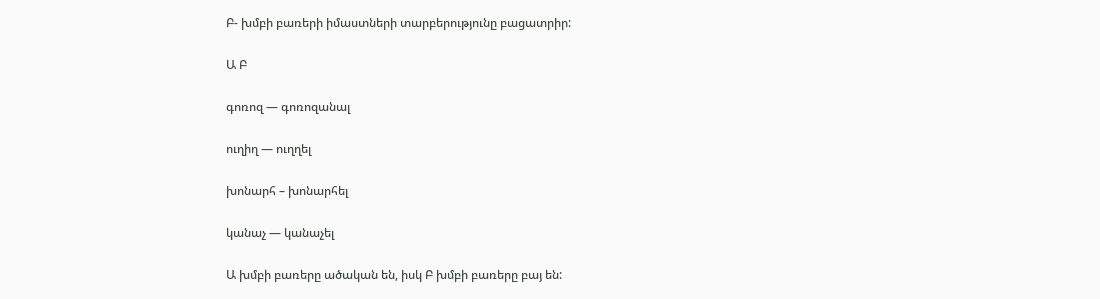Բ- խմբի բառերի իմաստների տարբերությունը բացատրիր:

Ա Բ

գոռոզ — գոռոզանալ

ուղիղ — ուղղել

խոնարհ – խոնարհել

կանաչ — կանաչել

Ա խմբի բառերը ածական են, իսկ Բ խմբի բառերը բայ են: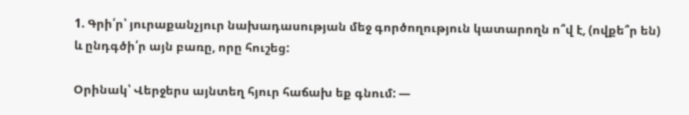1. Գրի՛ր՝ յուրաքանչյուր նախադասության մեջ գործողություն կատարողն ո՞վ է, (ովքե՞ր են) և ընդգծի՛ր այն բառը, որը հուշեց:

Օրինակ՝ Վերջերս այնտեղ հյուր հաճախ եք գնում: —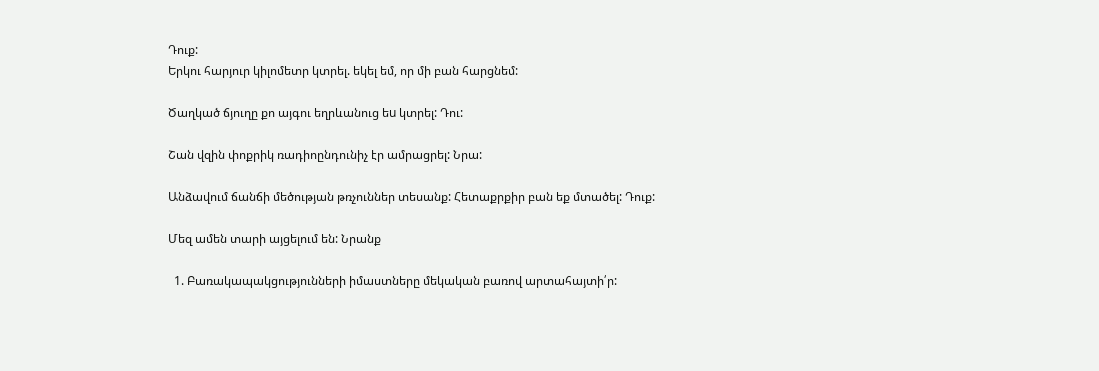Դուք:
Երկու հարյուր կիլոմետր կտրել. եկել եմ, որ մի բան հարցնեմ:

Ծաղկած ճյուղը քո այգու եղրևանուց եu կտրել: Դու:

Շան վզին փոքրիկ ռադիոընդունիչ էր ամրացրել: Նրա:

Անձավում ճանճի մեծության թռչուններ տեսանք: Հետաքրքիր բան եք մտածել: Դուք:

Մեզ ամեն տարի այցելում են: Նրանք

  1. Բառակապակցությունների իմաստները մեկական բառով արտահայտի՛ր: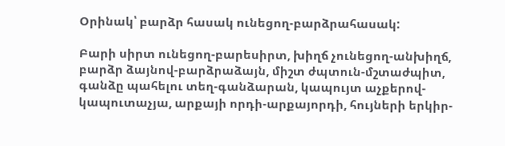Օրինակ՝ բարձր հասակ ունեցող-բարձրահասակ:

Բարի սիրտ ունեցող-բարեսիրտ, խիղճ չունեցող-անխիղճ, բարձր ձայնով-բարձրաձայն, միշտ ժպտուն-մշտաժպիտ, գանձը պահելու տեղ-գանձարան, կապույտ աչքերով-կապուտաչյա, արքայի որդի-արքայորդի, հույների երկիր-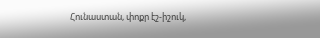Հունաստան, փոքր էշ-իշուկ,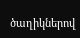ծաղիկներով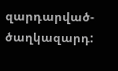զարդարված-ծաղկազարդ: